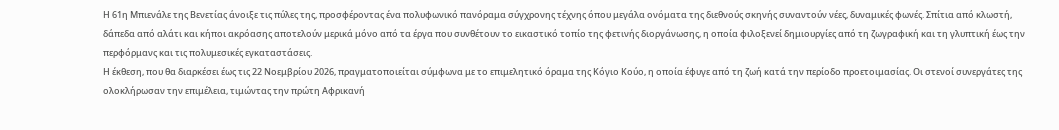Η 61η Μπιενάλε της Βενετίας άνοιξε τις πύλες της, προσφέροντας ένα πολυφωνικό πανόραμα σύγχρονης τέχνης όπου μεγάλα ονόματα της διεθνούς σκηνής συναντούν νέες, δυναμικές φωνές. Σπίτια από κλωστή, δάπεδα από αλάτι και κήποι ακρόασης αποτελούν μερικά μόνο από τα έργα που συνθέτουν το εικαστικό τοπίο της φετινής διοργάνωσης, η οποία φιλοξενεί δημιουργίες από τη ζωγραφική και τη γλυπτική έως την περφόρμανς και τις πολυμεσικές εγκαταστάσεις.
Η έκθεση, που θα διαρκέσει έως τις 22 Νοεμβρίου 2026, πραγματοποιείται σύμφωνα με το επιμελητικό όραμα της Κόγιο Κούο, η οποία έφυγε από τη ζωή κατά την περίοδο προετοιμασίας. Οι στενοί συνεργάτες της ολοκλήρωσαν την επιμέλεια, τιμώντας την πρώτη Αφρικανή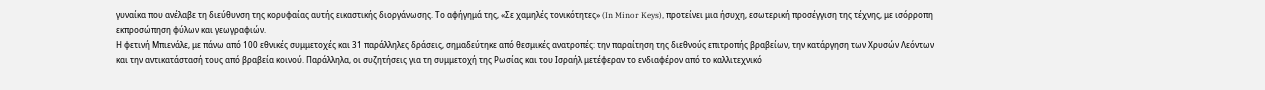γυναίκα που ανέλαβε τη διεύθυνση της κορυφαίας αυτής εικαστικής διοργάνωσης. Το αφήγημά της, «Σε χαμηλές τονικότητες» (In Minor Keys), προτείνει μια ήσυχη, εσωτερική προσέγγιση της τέχνης, με ισόρροπη εκπροσώπηση φύλων και γεωγραφιών.
Η φετινή Μπιενάλε, με πάνω από 100 εθνικές συμμετοχές και 31 παράλληλες δράσεις, σημαδεύτηκε από θεσμικές ανατροπές: την παραίτηση της διεθνούς επιτροπής βραβείων, την κατάργηση των Χρυσών Λεόντων και την αντικατάστασή τους από βραβεία κοινού. Παράλληλα, οι συζητήσεις για τη συμμετοχή της Ρωσίας και του Ισραήλ μετέφεραν το ενδιαφέρον από το καλλιτεχνικό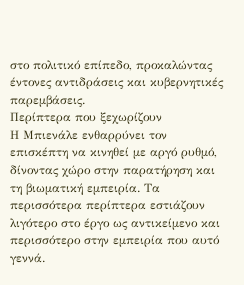στο πολιτικό επίπεδο, προκαλώντας έντονες αντιδράσεις και κυβερνητικές παρεμβάσεις.
Περίπτερα που ξεχωρίζουν
Η Μπιενάλε ενθαρρύνει τον επισκέπτη να κινηθεί με αργό ρυθμό, δίνοντας χώρο στην παρατήρηση και τη βιωματική εμπειρία. Τα περισσότερα περίπτερα εστιάζουν λιγότερο στο έργο ως αντικείμενο και περισσότερο στην εμπειρία που αυτό γεννά.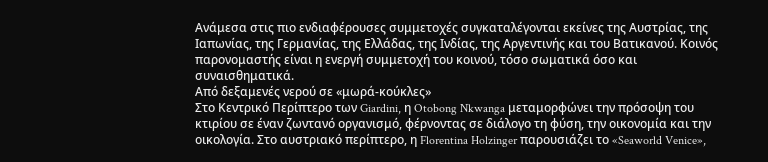Ανάμεσα στις πιο ενδιαφέρουσες συμμετοχές συγκαταλέγονται εκείνες της Αυστρίας, της Ιαπωνίας, της Γερμανίας, της Ελλάδας, της Ινδίας, της Αργεντινής και του Βατικανού. Κοινός παρονομαστής είναι η ενεργή συμμετοχή του κοινού, τόσο σωματικά όσο και συναισθηματικά.
Από δεξαμενές νερού σε «μωρά-κούκλες»
Στο Κεντρικό Περίπτερο των Giardini, η Otobong Nkwanga μεταμορφώνει την πρόσοψη του κτιρίου σε έναν ζωντανό οργανισμό, φέρνοντας σε διάλογο τη φύση, την οικονομία και την οικολογία. Στο αυστριακό περίπτερο, η Florentina Holzinger παρουσιάζει το «Seaworld Venice»,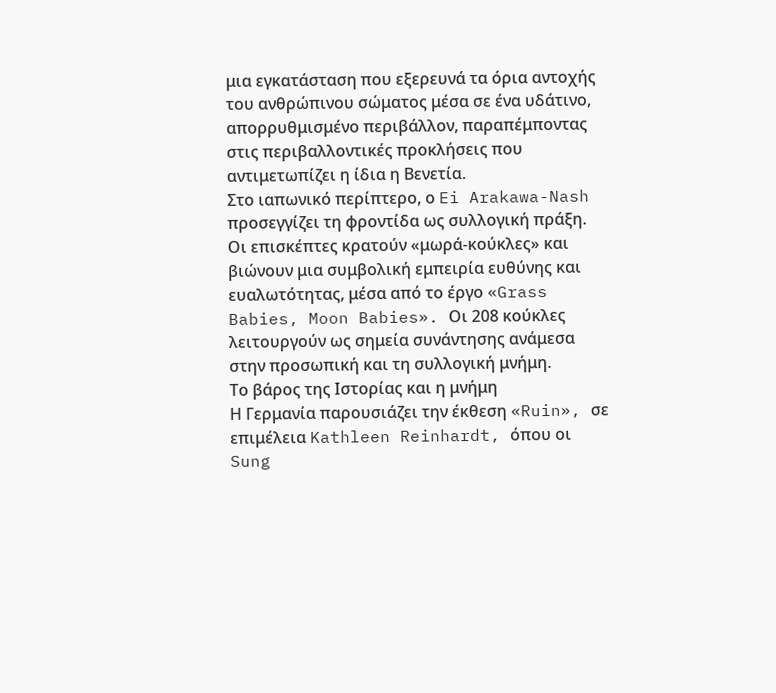μια εγκατάσταση που εξερευνά τα όρια αντοχής του ανθρώπινου σώματος μέσα σε ένα υδάτινο, απορρυθμισμένο περιβάλλον, παραπέμποντας στις περιβαλλοντικές προκλήσεις που αντιμετωπίζει η ίδια η Βενετία.
Στο ιαπωνικό περίπτερο, ο Ei Arakawa-Nash προσεγγίζει τη φροντίδα ως συλλογική πράξη. Οι επισκέπτες κρατούν «μωρά-κούκλες» και βιώνουν μια συμβολική εμπειρία ευθύνης και ευαλωτότητας, μέσα από το έργο «Grass Babies, Moon Babies». Οι 208 κούκλες λειτουργούν ως σημεία συνάντησης ανάμεσα στην προσωπική και τη συλλογική μνήμη.
Το βάρος της Ιστορίας και η μνήμη
Η Γερμανία παρουσιάζει την έκθεση «Ruin», σε επιμέλεια Kathleen Reinhardt, όπου οι Sung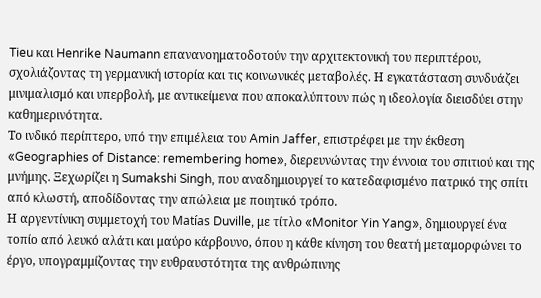Tieu και Henrike Naumann επανανοηματοδοτούν την αρχιτεκτονική του περιπτέρου, σχολιάζοντας τη γερμανική ιστορία και τις κοινωνικές μεταβολές. Η εγκατάσταση συνδυάζει μινιμαλισμό και υπερβολή, με αντικείμενα που αποκαλύπτουν πώς η ιδεολογία διεισδύει στην καθημερινότητα.
Το ινδικό περίπτερο, υπό την επιμέλεια του Amin Jaffer, επιστρέφει με την έκθεση «Geographies of Distance: remembering home», διερευνώντας την έννοια του σπιτιού και της μνήμης. Ξεχωρίζει η Sumakshi Singh, που αναδημιουργεί το κατεδαφισμένο πατρικό της σπίτι από κλωστή, αποδίδοντας την απώλεια με ποιητικό τρόπο.
Η αργεντίνικη συμμετοχή του Matías Duville, με τίτλο «Monitor Yin Yang», δημιουργεί ένα τοπίο από λευκό αλάτι και μαύρο κάρβουνο, όπου η κάθε κίνηση του θεατή μεταμορφώνει το έργο, υπογραμμίζοντας την ευθραυστότητα της ανθρώπινης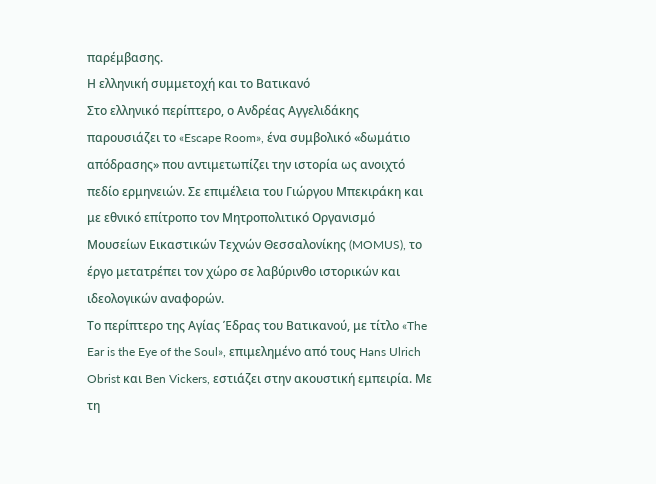παρέμβασης.
Η ελληνική συμμετοχή και το Βατικανό
Στο ελληνικό περίπτερο, ο Ανδρέας Αγγελιδάκης παρουσιάζει το «Escape Room», ένα συμβολικό «δωμάτιο απόδρασης» που αντιμετωπίζει την ιστορία ως ανοιχτό πεδίο ερμηνειών. Σε επιμέλεια του Γιώργου Μπεκιράκη και με εθνικό επίτροπο τον Μητροπολιτικό Οργανισμό Μουσείων Εικαστικών Τεχνών Θεσσαλονίκης (MOMUS), το έργο μετατρέπει τον χώρο σε λαβύρινθο ιστορικών και ιδεολογικών αναφορών.
Το περίπτερο της Αγίας Έδρας του Βατικανού, με τίτλο «The Ear is the Eye of the Soul», επιμελημένο από τους Hans Ulrich Obrist και Ben Vickers, εστιάζει στην ακουστική εμπειρία. Με τη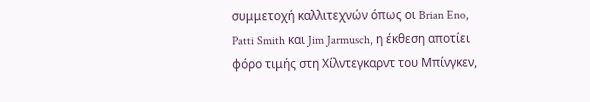συμμετοχή καλλιτεχνών όπως οι Brian Eno, Patti Smith και Jim Jarmusch, η έκθεση αποτίει φόρο τιμής στη Χίλντεγκαρντ του Μπίνγκεν,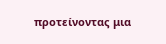προτείνοντας μια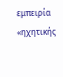εμπειρία «ηχητικής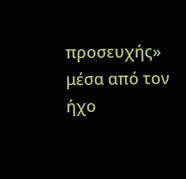προσευχής» μέσα από τον ήχο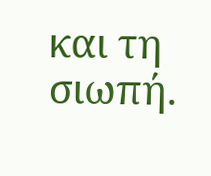και τη σιωπή.